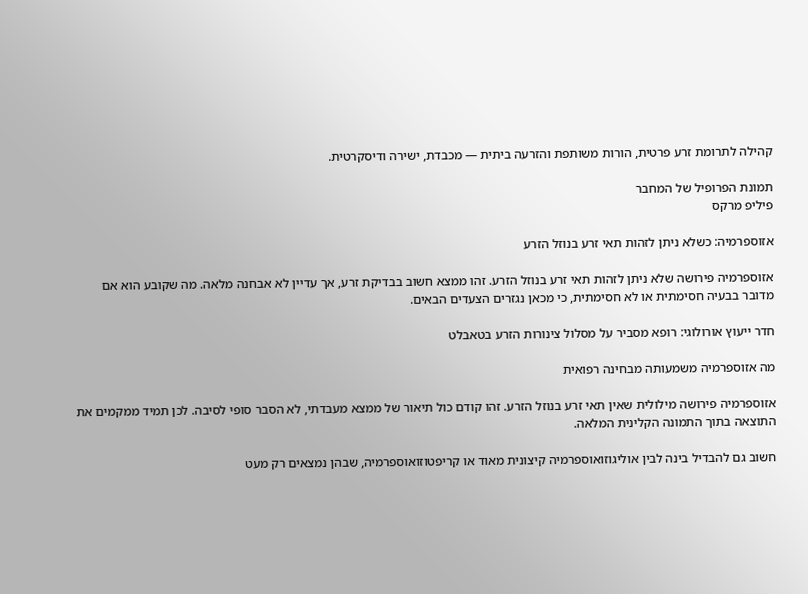קהילה לתרומת זרע פרטית, הורות משותפת והזרעה ביתית — מכבדת, ישירה ודיסקרטית.

תמונת הפרופיל של המחבר
פיליפ מרקס

אזוספרמיה: כשלא ניתן לזהות תאי זרע בנוזל הזרע

אזוספרמיה פירושה שלא ניתן לזהות תאי זרע בנוזל הזרע. זהו ממצא חשוב בבדיקת זרע, אך עדיין לא אבחנה מלאה. מה שקובע הוא אם מדובר בבעיה חסימתית או לא חסימתית, כי מכאן נגזרים הצעדים הבאים.

חדר ייעוץ אורולוגי: רופא מסביר על מסלול צינורות הזרע בטאבלט

מה אזוספרמיה משמעותה מבחינה רפואית

אזוספרמיה פירושה מילולית שאין תאי זרע בנוזל הזרע. זהו קודם כול תיאור של ממצא מעבדתי, לא הסבר סופי לסיבה. לכן תמיד ממקמים את התוצאה בתוך התמונה הקלינית המלאה.

חשוב גם להבדיל בינה לבין אוליגוזואוספרמיה קיצונית מאוד או קריפטוזואוספרמיה, שבהן נמצאים רק מעט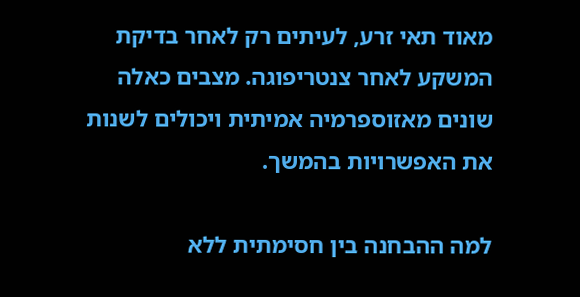מאוד תאי זרע, לעיתים רק לאחר בדיקת המשקע לאחר צנטריפוגה. מצבים כאלה שונים מאזוספרמיה אמיתית ויכולים לשנות את האפשרויות בהמשך.

למה ההבחנה בין חסימתית ללא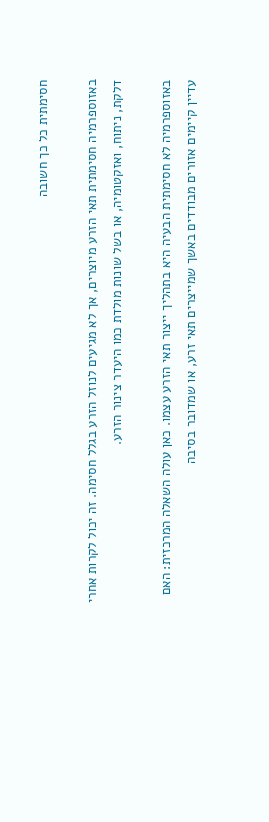חסימתית כל כך חשובה

באזוספרמיה חסימתית תאי הזרע מיוצרים, אך לא מגיעים לנוזל הזרע בגלל חסימה. זה יכול לקרות אחרי דלקת, ניתוח, ואזקטומיה, או בשל שונות מולדת כמו היעדר צינור הזרע.

באזוספרמיה לא חסימתית הבעיה היא בתהליך ייצור תאי הזרע עצמו. כאן עולה השאלה המרכזית: האם עדיין קיימים אזורים מבודדים באשך שמייצרים תאי זרע, או שמדובר בסיבה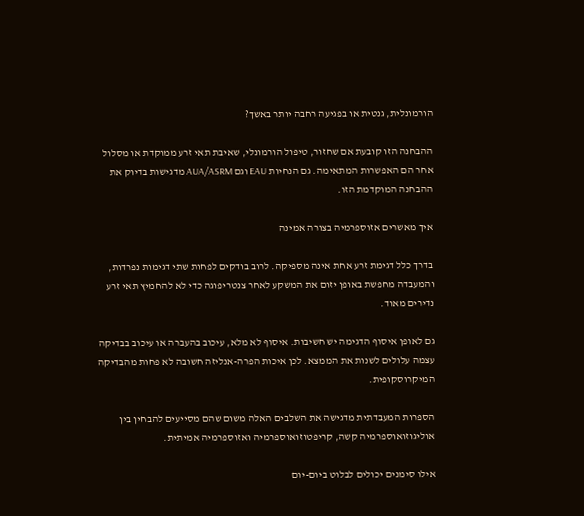הורמונלית, גנטית או בפגיעה רחבה יותר באשך?

ההבחנה הזו קובעת אם שחזור, טיפול הורמונלי, שאיבת תאי זרע ממוקדת או מסלול אחר הם האפשרות המתאימה. גם הנחיות EAU וגם AUA/ASRM מדגישות בדיוק את ההבחנה המוקדמת הזו.

איך מאשרים אזוספרמיה בצורה אמינה

בדרך כלל דגימת זרע אחת אינה מספיקה. לרוב בודקים לפחות שתי דגימות נפרדות, והמעבדה מחפשת באופן יזום את המשקע לאחר צנטריפוגה כדי לא להחמיץ תאי זרע נדירים מאוד.

גם לאופן איסוף הדגימה יש חשיבות. איסוף לא מלא, עיכוב בהעברה או עיכוב בבדיקה עצמה עלולים לשנות את הממצא. לכן איכות הפרה-אנליזה חשובה לא פחות מהבדיקה המיקרוסקופית.

הספרות המעבדתית מדגישה את השלבים האלה משום שהם מסייעים להבחין בין אוליגוזואוספרמיה קשה, קריפטוזואוספרמיה ואזוספרמיה אמיתית.

אילו סימנים יכולים לבלוט ביום-יום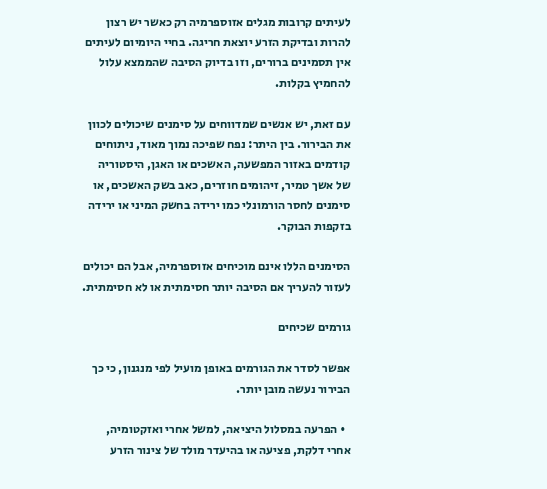לעיתים קרובות מגלים אזוספרמיה רק כאשר יש רצון להרות ובדיקת הזרע יוצאת חריגה. בחיי היומיום לעיתים אין תסמינים ברורים, וזו בדיוק הסיבה שהממצא עלול להחמיץ בקלות.

עם זאת, יש אנשים שמדווחים על סימנים שיכולים לכוון את הבירור. בין היתר: נפח שפיכה נמוך מאוד, ניתוחים קודמים באזור המפשעה, האשכים או האגן, היסטוריה של אשך טמיר, זיהומים חוזרים, כאב בשק האשכים, או סימנים לחסר הורמונלי כמו ירידה בחשק המיני או ירידה בזקפות הבוקר.

הסימנים הללו אינם מוכיחים אזוספרמיה, אבל הם יכולים לעזור להעריך אם הסיבה יותר חסימתית או לא חסימתית.

גורמים שכיחים

אפשר לסדר את הגורמים באופן מועיל לפי מנגנון, כי כך הבירור נעשה מובן יותר.

  • הפרעה במסלול היציאה, למשל אחרי ואזקטומיה, אחרי דלקת, פציעה או בהיעדר מולד של צינור הזרע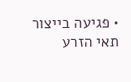• פגיעה בייצור תאי הזרע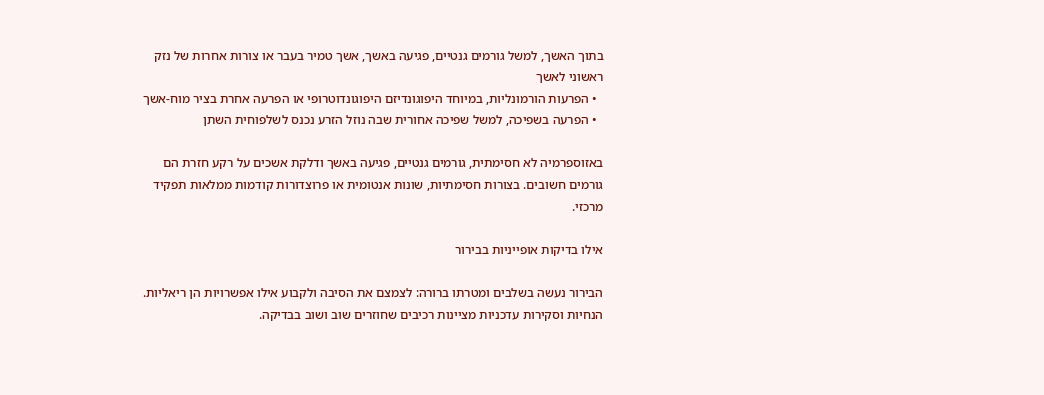בתוך האשך, למשל גורמים גנטיים, פגיעה באשך, אשך טמיר בעבר או צורות אחרות של נזק ראשוני לאשך
  • הפרעות הורמונליות, במיוחד היפוגונדיזם היפוגונדוטרופי או הפרעה אחרת בציר מוח-אשך
  • הפרעה בשפיכה, למשל שפיכה אחורית שבה נוזל הזרע נכנס לשלפוחית השתן

באזוספרמיה לא חסימתית, גורמים גנטיים, פגיעה באשך ודלקת אשכים על רקע חזרת הם גורמים חשובים. בצורות חסימתיות, שונות אנטומית או פרוצדורות קודמות ממלאות תפקיד מרכזי.

אילו בדיקות אופייניות בבירור

הבירור נעשה בשלבים ומטרתו ברורה: לצמצם את הסיבה ולקבוע אילו אפשרויות הן ריאליות. הנחיות וסקירות עדכניות מציינות רכיבים שחוזרים שוב ושוב בבדיקה.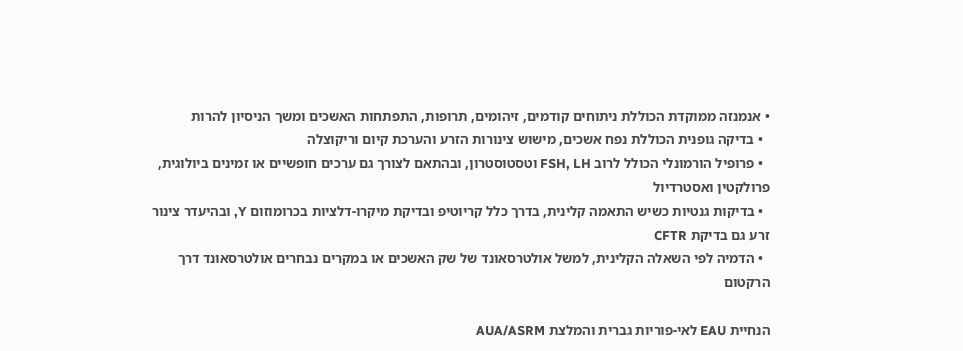• אנמנזה ממוקדת הכוללת ניתוחים קודמים, זיהומים, תרופות, התפתחות האשכים ומשך הניסיון להרות
  • בדיקה גופנית הכוללת נפח אשכים, מישוש צינורות הזרע והערכת קיום וריקוצלה
  • פרופיל הורמונלי הכולל לרוב FSH, LH וטסטוסטרון, ובהתאם לצורך גם ערכים חופשיים או זמינים ביולוגית, פרולקטין ואסטרדיול
  • בדיקות גנטיות כשיש התאמה קלינית, בדרך כלל קריוטיפ ובדיקת מיקרו-דלציות בכרומוזום Y, ובהיעדר צינור זרע גם בדיקת CFTR
  • הדמיה לפי השאלה הקלינית, למשל אולטרסאונד של שק האשכים או במקרים נבחרים אולטרסאונד דרך הרקטום

הנחיית EAU לאי-פוריות גברית והמלצת AUA/ASRM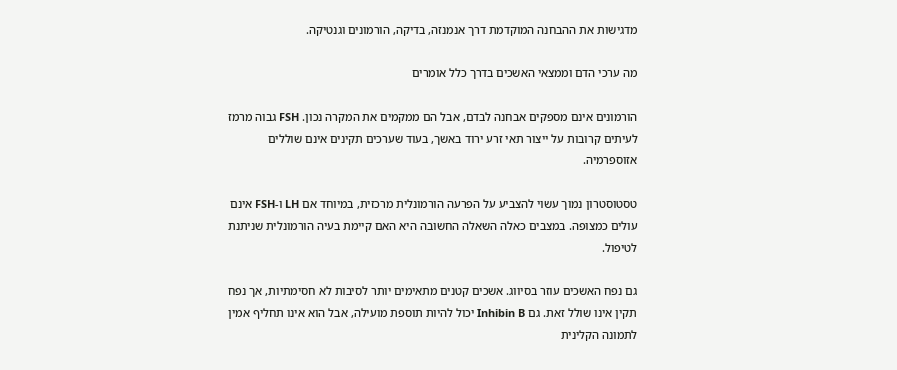מדגישות את ההבחנה המוקדמת דרך אנמנזה, בדיקה, הורמונים וגנטיקה.

מה ערכי הדם וממצאי האשכים בדרך כלל אומרים

הורמונים אינם מספקים אבחנה לבדם, אבל הם ממקמים את המקרה נכון. FSH גבוה מרמז לעיתים קרובות על ייצור תאי זרע ירוד באשך, בעוד שערכים תקינים אינם שוללים אזוספרמיה.

טסטוסטרון נמוך עשוי להצביע על הפרעה הורמונלית מרכזית, במיוחד אם LH ו-FSH אינם עולים כמצופה. במצבים כאלה השאלה החשובה היא האם קיימת בעיה הורמונלית שניתנת לטיפול.

גם נפח האשכים עוזר בסיווג. אשכים קטנים מתאימים יותר לסיבות לא חסימתיות, אך נפח תקין אינו שולל זאת. גם Inhibin B יכול להיות תוספת מועילה, אבל הוא אינו תחליף אמין לתמונה הקלינית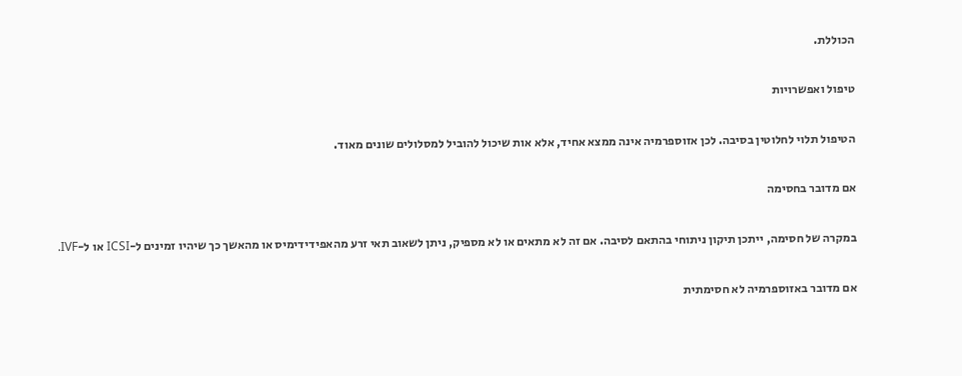הכוללת.

טיפול ואפשרויות

הטיפול תלוי לחלוטין בסיבה. לכן אזוספרמיה אינה ממצא אחיד, אלא אות שיכול להוביל למסלולים שונים מאוד.

אם מדובר בחסימה

במקרה של חסימה, ייתכן תיקון ניתוחי בהתאם לסיבה. אם זה לא מתאים או לא מספיק, ניתן לשאוב תאי זרע מהאפידידימיס או מהאשך כך שיהיו זמינים ל-ICSI או ל-IVF.

אם מדובר באזוספרמיה לא חסימתית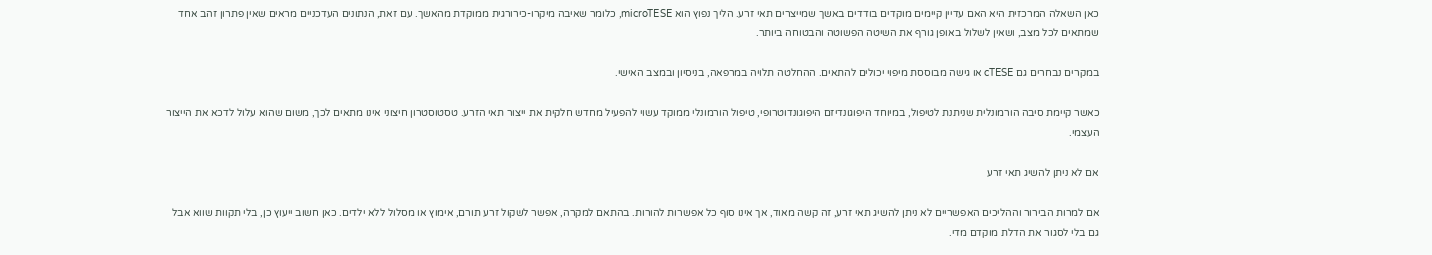כאן השאלה המרכזית היא האם עדיין קיימים מוקדים בודדים באשך שמייצרים תאי זרע. הליך נפוץ הוא microTESE, כלומר שאיבה מיקרו-כירורגית ממוקדת מהאשך. עם זאת, הנתונים העדכניים מראים שאין פתרון זהב אחד שמתאים לכל מצב, ושאין לשלול באופן גורף את השיטה הפשוטה והבטוחה ביותר.

במקרים נבחרים גם cTESE או גישה מבוססת מיפוי יכולים להתאים. ההחלטה תלויה במרפאה, בניסיון ובמצב האישי.

כאשר קיימת סיבה הורמונלית שניתנת לטיפול, במיוחד היפוגונדיזם היפוגונדוטרופי, טיפול הורמונלי ממוקד עשוי להפעיל מחדש חלקית את ייצור תאי הזרע. טסטוסטרון חיצוני אינו מתאים לכך, משום שהוא עלול לדכא את הייצור העצמי.

אם לא ניתן להשיג תאי זרע

אם למרות הבירור וההליכים האפשריים לא ניתן להשיג תאי זרע, זה קשה מאוד, אך אינו סוף כל אפשרות להורות. בהתאם למקרה, אפשר לשקול זרע תורם, אימוץ או מסלול ללא ילדים. כאן חשוב ייעוץ כן, בלי תקוות שווא אבל גם בלי לסגור את הדלת מוקדם מדי.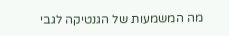מה המשמעות של הגנטיקה לגבי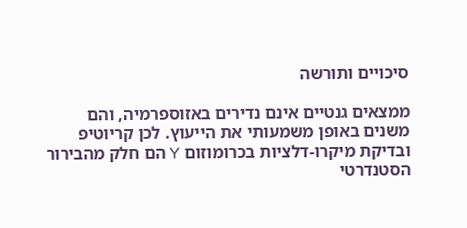סיכויים ותורשה

ממצאים גנטיים אינם נדירים באזוספרמיה, והם משנים באופן משמעותי את הייעוץ. לכן קריוטיפ ובדיקת מיקרו-דלציות בכרומוזום Y הם חלק מהבירור הסטנדרטי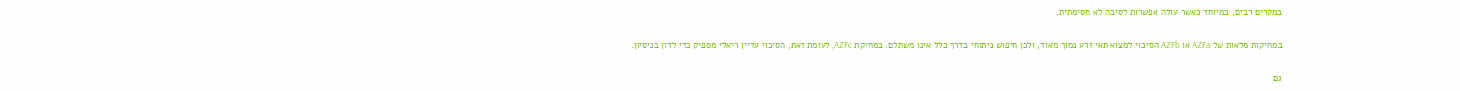במקרים רבים, במיוחד כאשר עולה אפשרות לסיבה לא חסימתית.

במחיקות מלאות של AZFa או AZFb הסיכוי למצוא תאי זרע נמוך מאוד, ולכן חיפוש ניתוחי בדרך כלל אינו משתלם. במחיקת AZFc, לעומת זאת, הסיכוי עדיין ריאלי מספיק כדי לדון בניסיון.

גם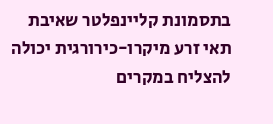בתסמונת קליינפלטר שאיבת תאי זרע מיקרו-כירורגית יכולה להצליח במקרים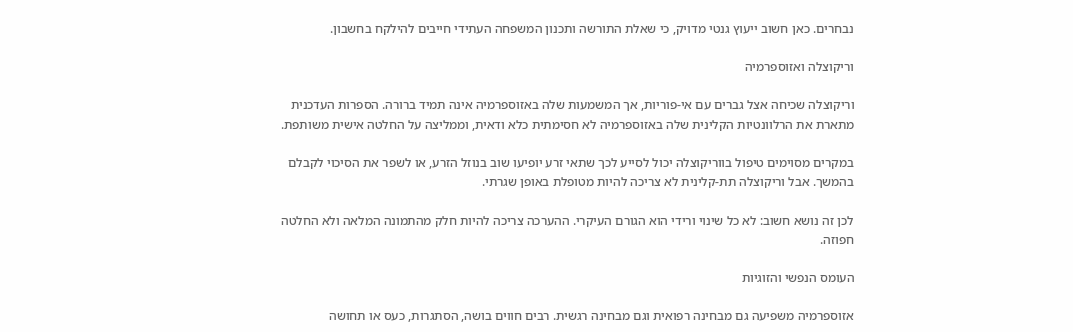נבחרים. כאן חשוב ייעוץ גנטי מדויק, כי שאלת התורשה ותכנון המשפחה העתידי חייבים להילקח בחשבון.

וריקוצלה ואזוספרמיה

וריקוצלה שכיחה אצל גברים עם אי-פוריות, אך המשמעות שלה באזוספרמיה אינה תמיד ברורה. הספרות העדכנית מתארת את הרלוונטיות הקלינית שלה באזוספרמיה לא חסימתית כלא ודאית, וממליצה על החלטה אישית משותפת.

במקרים מסוימים טיפול בווריקוצלה יכול לסייע לכך שתאי זרע יופיעו שוב בנוזל הזרע, או לשפר את הסיכוי לקבלם בהמשך. אבל וריקוצלה תת-קלינית לא צריכה להיות מטופלת באופן שגרתי.

לכן זה נושא חשוב: לא כל שינוי ורידי הוא הגורם העיקרי. ההערכה צריכה להיות חלק מהתמונה המלאה ולא החלטה חפוזה.

העומס הנפשי והזוגיות

אזוספרמיה משפיעה גם מבחינה רפואית וגם מבחינה רגשית. רבים חווים בושה, הסתגרות, כעס או תחושה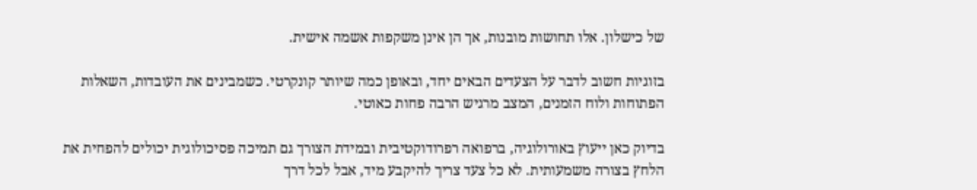של כישלון. אלו תחושות מובנות, אך הן אינן משקפות אשמה אישית.

בזוגיות חשוב לדבר על הצעדים הבאים יחד, ובאופן כמה שיותר קונקרטי. כשמבינים את העובדות, השאלות הפתוחות ולוח הזמנים, המצב מרגיש הרבה פחות כאוטי.

בדיוק כאן ייעוץ באורולוגיה, ברפואה רפרודוקטיבית ובמידת הצורך גם תמיכה פסיכולוגית יכולים להפחית את הלחץ בצורה משמעותית. לא כל צעד צריך להיקבע מיד, אבל לכל דרך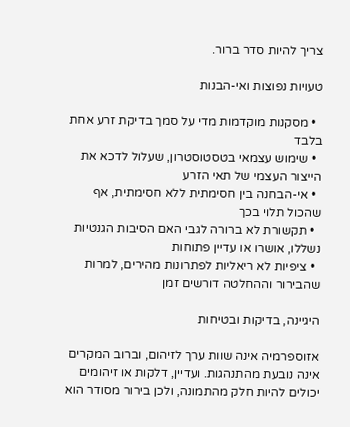צריך להיות סדר ברור.

טעויות נפוצות ואי-הבנות

  • מסקנות מוקדמות מדי על סמך בדיקת זרע אחת בלבד
  • שימוש עצמאי בטסטוסטרון, שעלול לדכא את הייצור העצמי של תאי הזרע
  • אי-הבחנה בין חסימתית ללא חסימתית, אף שהכול תלוי בכך
  • תקשורת לא ברורה לגבי האם הסיבות הגנטיות נשללו, אושרו או עדיין פתוחות
  • ציפיות לא ריאליות לפתרונות מהירים, למרות שהבירור וההחלטה דורשים זמן

היגיינה, בדיקות ובטיחות

אזוספרמיה אינה שוות ערך לזיהום, וברוב המקרים אינה נובעת מהתנהגות. ועדיין, דלקות או זיהומים יכולים להיות חלק מהתמונה, ולכן בירור מסודר הוא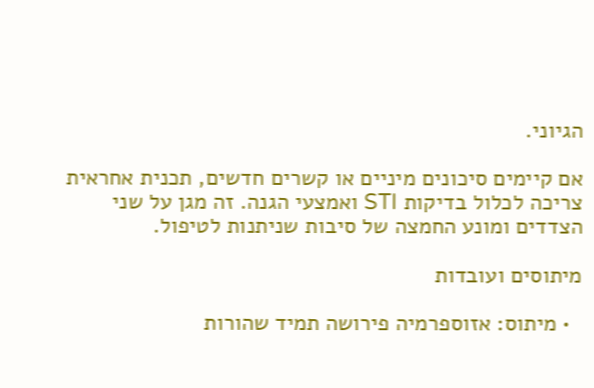הגיוני.

אם קיימים סיכונים מיניים או קשרים חדשים, תכנית אחראית צריכה לכלול בדיקות STI ואמצעי הגנה. זה מגן על שני הצדדים ומונע החמצה של סיבות שניתנות לטיפול.

מיתוסים ועובדות

  • מיתוס: אזוספרמיה פירושה תמיד שהורות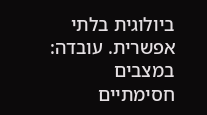ביולוגית בלתי אפשרית. עובדה: במצבים חסימתיים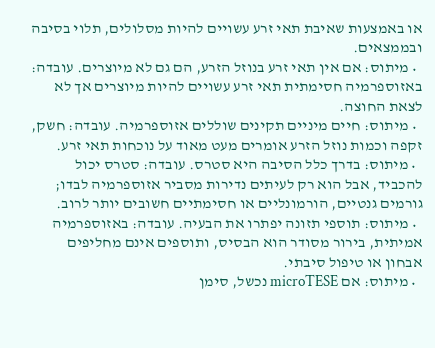או באמצעות שאיבת תאי זרע עשויים להיות מסלולים, תלוי בסיבה ובממצאים.
  • מיתוס: אם אין תאי זרע בנוזל הזרע, הם גם לא מיוצרים. עובדה: באזוספרמיה חסימתית תאי זרע עשויים להיות מיוצרים אך לא לצאת החוצה.
  • מיתוס: חיים מיניים תקינים שוללים אזוספרמיה. עובדה: חשק, זקפה וכמות נוזל הזרע אומרים מעט מאוד על נוכחות תאי זרע.
  • מיתוס: בדרך כלל הסיבה היא סטרס. עובדה: סטרס יכול להכביד, אבל הוא רק לעיתים נדירות מסביר אזוספרמיה לבדו; גורמים גנטיים, הורמונליים או חסימתיים חשובים יותר לרוב.
  • מיתוס: תוספי תזונה יפתרו את הבעיה. עובדה: באזוספרמיה אמיתית, בירור מסודר הוא הבסיס, ותוספים אינם מחליפים אבחון או טיפול סיבתי.
  • מיתוס: אם microTESE נכשל, סימן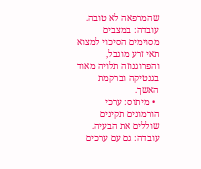שהמרפאה לא טובה. עובדה: במצבים מסוימים הסיכוי למצוא תאי זרע מוגבל, והפרוגנוזה תלויה מאוד בגנטיקה וברקמת האשך.
  • מיתוס: ערכי הורמונים תקינים שוללים את הבעיה. עובדה: גם עם ערכים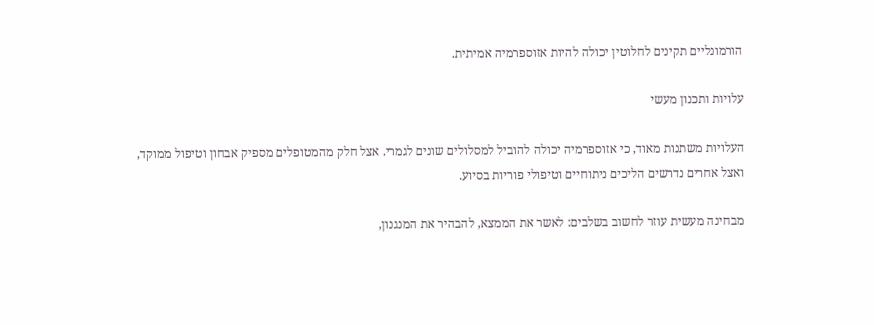הורמונליים תקינים לחלוטין יכולה להיות אזוספרמיה אמיתית.

עלויות ותכנון מעשי

העלויות משתנות מאוד, כי אזוספרמיה יכולה להוביל למסלולים שונים לגמרי. אצל חלק מהמטופלים מספיק אבחון וטיפול ממוקד, ואצל אחרים נדרשים הליכים ניתוחיים וטיפולי פוריות בסיוע.

מבחינה מעשית עוזר לחשוב בשלבים: לאשר את הממצא, להבהיר את המנגנון,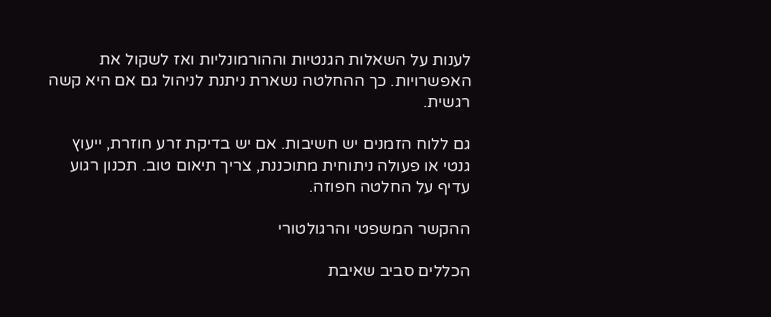לענות על השאלות הגנטיות וההורמונליות ואז לשקול את האפשרויות. כך ההחלטה נשארת ניתנת לניהול גם אם היא קשה רגשית.

גם ללוח הזמנים יש חשיבות. אם יש בדיקת זרע חוזרת, ייעוץ גנטי או פעולה ניתוחית מתוכננת, צריך תיאום טוב. תכנון רגוע עדיף על החלטה חפוזה.

ההקשר המשפטי והרגולטורי

הכללים סביב שאיבת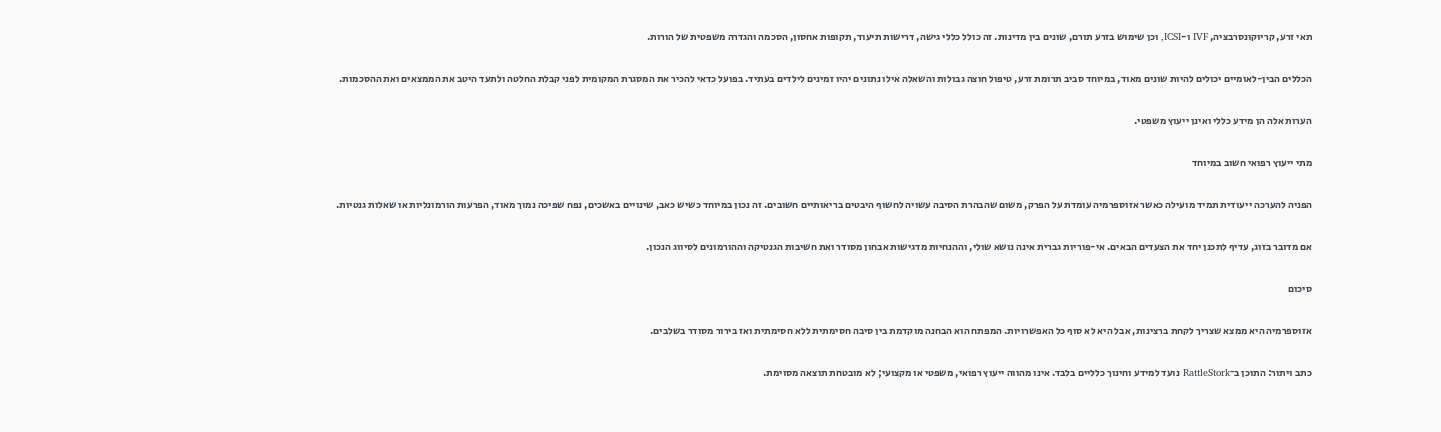תאי זרע, קריוקונסרבציה, IVF ו-ICSI, וכן שימוש בזרע תורם, שונים בין מדינות. זה כולל כללי גישה, דרישות תיעוד, תקופות אחסון, הסכמה והגדרה משפטית של הורות.

הכללים הבין-לאומיים יכולים להיות שונים מאוד, במיוחד סביב תרומת זרע, טיפול חוצה גבולות והשאלה אילו נתונים יהיו זמינים לילדים בעתיד. בפועל כדאי להכיר את המסגרת המקומית לפני קבלת החלטה ולתעד היטב את הממצאים ואת ההסכמות.

הערות אלה הן מידע כללי ואינן ייעוץ משפטי.

מתי ייעוץ רפואי חשוב במיוחד

הפניה להערכה ייעודית תמיד מועילה כאשר אזוספרמיה עומדת על הפרק, משום שהבהרת הסיבה עשויה לחשוף היבטים בריאותיים חשובים. זה נכון במיוחד כשיש כאב, שינויים באשכים, נפח שפיכה נמוך מאוד, הפרעות הורמונליות או שאלות גנטיות.

אם מדובר בזוג, עדיף לתכנן יחד את הצעדים הבאים. אי-פוריות גברית אינה נושא שולי, וההנחיות מדגישות אבחון מסודר ואת חשיבות הגנטיקה וההורמונים לסיווג הנכון.

סיכום

אזוספרמיה היא ממצא שצריך לקחת ברצינות, אבל היא לא סוף כל האפשרויות. המפתח הוא הבחנה מוקדמת בין סיבה חסימתית ללא חסימתית ואז בירור מסודר בשלבים.

כתב ויתור: התוכן ב־RattleStork נועד למידע וחינוך כלליים בלבד. אינו מהווה ייעוץ רפואי, משפטי או מקצועי; לא מובטחת תוצאה מסוימת.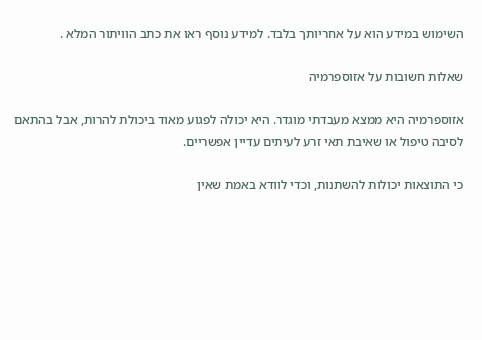השימוש במידע הוא על אחריותך בלבד. למידע נוסף ראו את כתב הוויתור המלא .

שאלות חשובות על אזוספרמיה

אזוספרמיה היא ממצא מעבדתי מוגדר. היא יכולה לפגוע מאוד ביכולת להרות, אבל בהתאם לסיבה טיפול או שאיבת תאי זרע לעיתים עדיין אפשריים.

כי התוצאות יכולות להשתנות, וכדי לוודא באמת שאין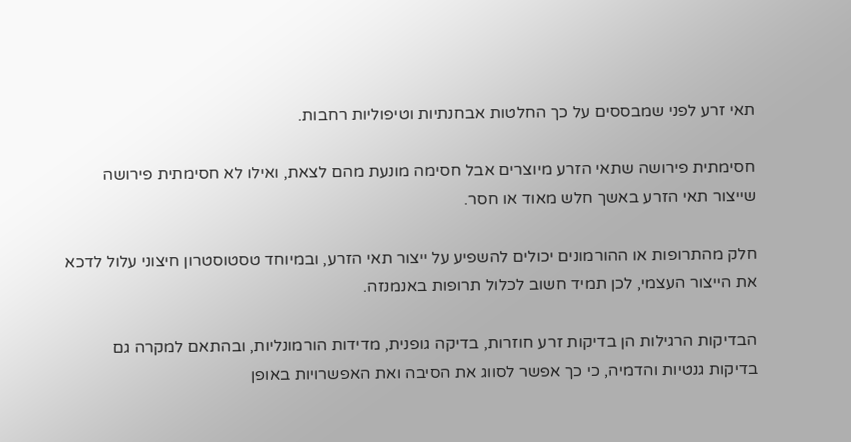תאי זרע לפני שמבססים על כך החלטות אבחנתיות וטיפוליות רחבות.

חסימתית פירושה שתאי הזרע מיוצרים אבל חסימה מונעת מהם לצאת, ואילו לא חסימתית פירושה שייצור תאי הזרע באשך חלש מאוד או חסר.

חלק מהתרופות או ההורמונים יכולים להשפיע על ייצור תאי הזרע, ובמיוחד טסטוסטרון חיצוני עלול לדכא את הייצור העצמי, לכן תמיד חשוב לכלול תרופות באנמנזה.

הבדיקות הרגילות הן בדיקות זרע חוזרות, בדיקה גופנית, מדידות הורמונליות, ובהתאם למקרה גם בדיקות גנטיות והדמיה, כי כך אפשר לסווג את הסיבה ואת האפשרויות באופן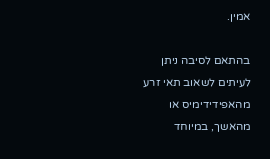אמין.

בהתאם לסיבה ניתן לעיתים לשאוב תאי זרע מהאפידידימיס או מהאשך, במיוחד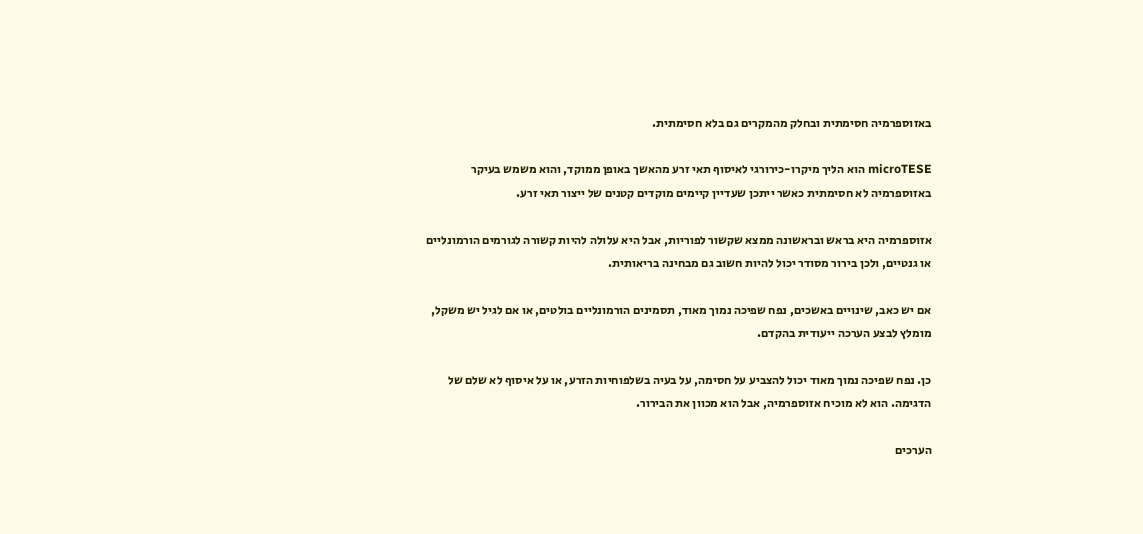באזוספרמיה חסימתית ובחלק מהמקרים גם בלא חסימתית.

microTESE הוא הליך מיקרו-כירורגי לאיסוף תאי זרע מהאשך באופן ממוקד, והוא משמש בעיקר באזוספרמיה לא חסימתית כאשר ייתכן שעדיין קיימים מוקדים קטנים של ייצור תאי זרע.

אזוספרמיה היא בראש ובראשונה ממצא שקשור לפוריות, אבל היא עלולה להיות קשורה לגורמים הורמונליים או גנטיים, ולכן בירור מסודר יכול להיות חשוב גם מבחינה בריאותית.

אם יש כאב, שינויים באשכים, נפח שפיכה נמוך מאוד, תסמינים הורמונליים בולטים, או אם לגיל יש משקל, מומלץ לבצע הערכה ייעודית בהקדם.

כן. נפח שפיכה נמוך מאוד יכול להצביע על חסימה, על בעיה בשלפוחיות הזרע, או על איסוף לא שלם של הדגימה. הוא לא מוכיח אזוספרמיה, אבל הוא מכוון את הבירור.

הערכים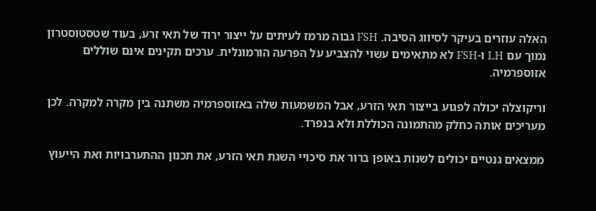האלה עוזרים בעיקר לסיווג הסיבה. FSH גבוה מרמז לעיתים על ייצור ירוד של תאי זרע, בעוד שטסטוסטרון נמוך עם LH ו-FSH לא מתאימים עשוי להצביע על הפרעה הורמונלית. ערכים תקינים אינם שוללים אזוספרמיה.

וריקוצלה יכולה לפגוע בייצור תאי הזרע, אבל המשמעות שלה באזוספרמיה משתנה בין מקרה למקרה. לכן מעריכים אותה כחלק מהתמונה הכוללת ולא בנפרד.

ממצאים גנטיים יכולים לשנות באופן ברור את סיכויי השגת תאי הזרע, את תכנון ההתערבויות ואת הייעוץ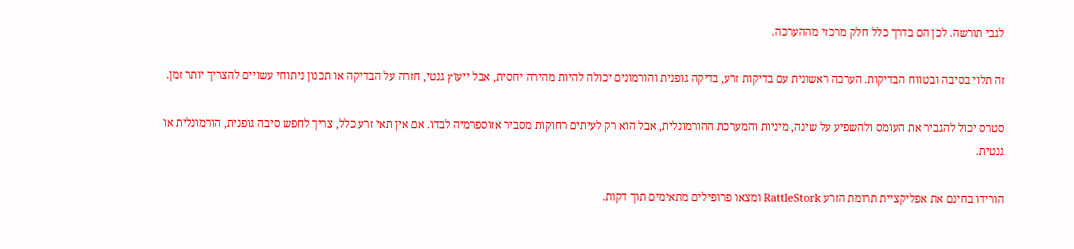לגבי תורשה. לכן הם בדרך כלל חלק מרכזי מההערכה.

זה תלוי בסיבה ובטווח הבדיקות. הערכה ראשונית עם בדיקות זרע, בדיקה גופנית והורמונים יכולה להיות מהירה יחסית, אבל ייעוץ גנטי, חזרה על הבדיקה או תכנון ניתוחי עשויים להצריך יותר זמן.

סטרס יכול להגביר את העומס ולהשפיע על שינה, מיניות והמערכת ההורמונלית, אבל הוא רק לעיתים רחוקות מסביר אזוספרמיה לבדו. אם אין תאי זרע כלל, צריך לחפש סיבה גופנית, הורמונלית או גנטית.

הורידו בחינם את אפליקציית תרומת הזרע RattleStork ומצאו פרופילים מתאימים תוך דקות.